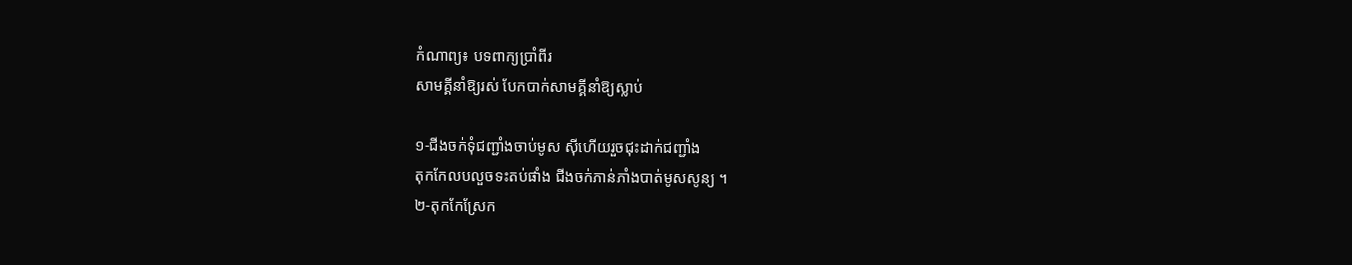កំណាព្យ៖ បទពាក្យប្រាំពីរ
សាមគ្គីនាំឱ្យរស់ បែកបាក់សាមគ្គីនាំឱ្យស្លាប់

១-ជីងចក់ទុំជញ្ជាំងចាប់មូស ស៊ីហើយរួចជុះដាក់ជញ្ជាំង
តុកកែលបលួចទះតប់ផាំង ជីងចក់ភាន់ភាំងបាត់មូសសូន្យ ។
២-តុកកែស្រែក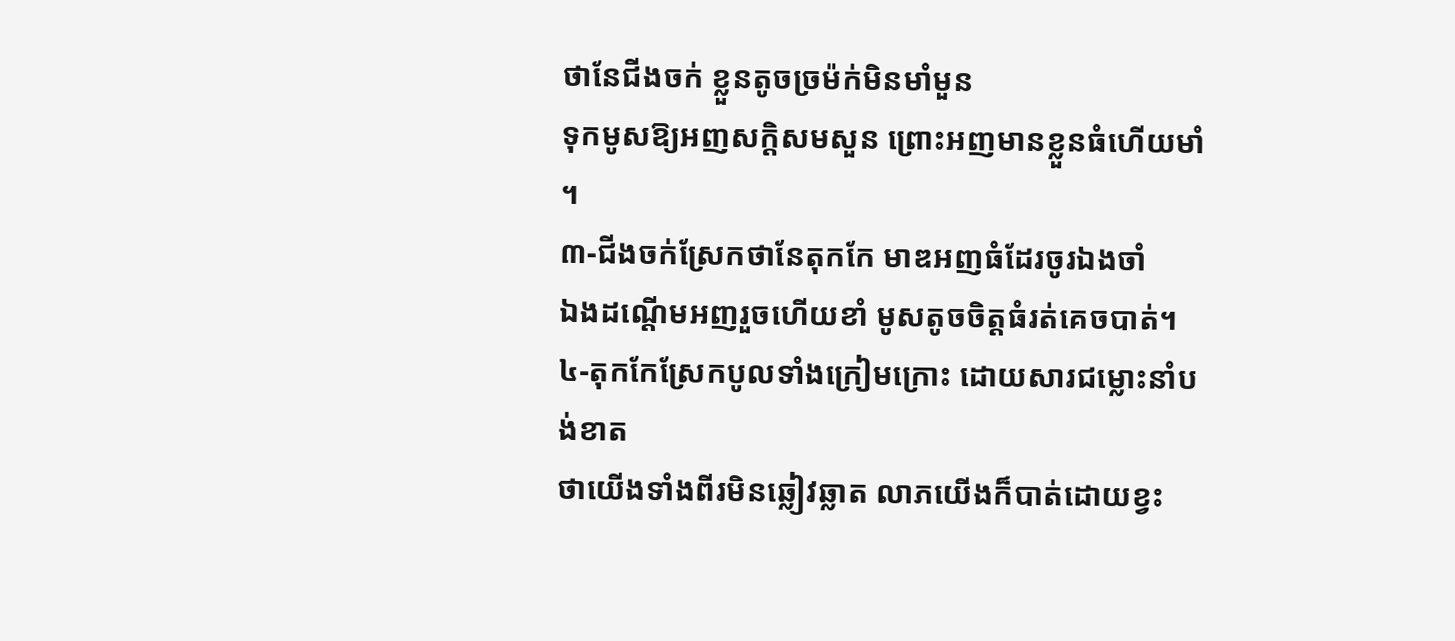ថានែជីងចក់ ខ្លួនតូចច្រម៉ក់មិនមាំមួន
ទុកមូសឱ្យអញសក្តិសមសួន ព្រោះអញមានខ្លួនធំហើយមាំ ។
៣-ជីងចក់ស្រែកថានែតុកកែ មាឌអញធំដែរចូរឯងចាំ
ឯងដណ្តើមអញរួចហើយខាំ មូសតូចចិត្តធំរត់គេចបាត់។
៤-តុកកែស្រែកបូលទាំងក្រៀមក្រោះ ដោយសារជម្លោះនាំបង់ខាត
ថាយើងទាំងពីរមិនឆ្លៀវឆ្លាត លាភយើងក៏បាត់ដោយខ្វះ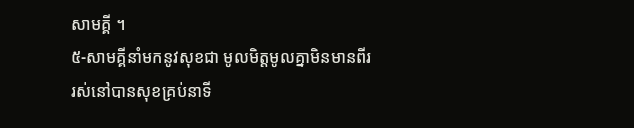សាមគ្គី ។
៥-សាមគ្គីនាំមកនូវសុខជា មូលមិត្តមូលគ្នាមិនមានពីរ
រស់នៅបានសុខគ្រប់នាទី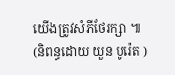យើងត្រូវសំភីថែរក្សា ៕
(និពន្ធដោយ យួន បូរ៉េត )